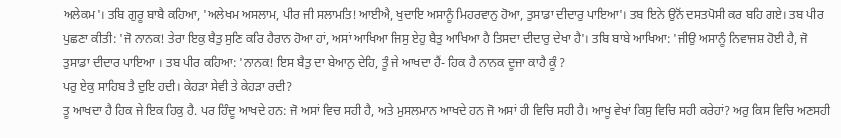ਅਲੇਕਮ'। ਤਬਿ ਗੁਰੂ ਬਾਬੈ ਕਹਿਆ, 'ਅਲੇਖਮ ਅਸਲਾਮ, ਪੀਰ ਜੀ ਸਲਾਮਤਿ! ਆਈਐ, ਖੁਦਾਇ ਅਸਾਨੂੰ ਮਿਹਰਵਾਨੁ ਹੋਆ, ਤੁਸਾਡਾ ਦੀਦਾਰੁ ਪਾਇਆ'। ਤਬ ਇਨੇ ਉਨੋਂ ਦਸਤਪੋਸੀ ਕਰ ਬਹਿ ਗਏ। ਤਬ ਪੀਰ ਪੁਛਣਾ ਕੀਤੀ: 'ਜੋ ਨਾਨਕ! ਤੇਰਾ ਇਕੁ ਬੈਤੁ ਸੁਣਿ ਕਰਿ ਹੈਰਾਨ ਹੋਆ ਹਾਂ, ਅਸਾਂ ਆਖਿਆ ਜਿਸੁ ਏਹੁ ਬੈਤੁ ਆਖਿਆ ਹੈ ਤਿਸਦਾ ਦੀਦਾਰੁ ਦੇਖਾ ਹੈ'। ਤਬਿ ਬਾਬੇ ਆਖਿਆ: 'ਜੀਉ ਅਸਾਨੂੰ ਨਿਵਾਜਸ਼ ਹੋਈ ਹੈ, ਜੋ ਤੁਸਾਡਾ ਦੀਦਾਰ ਪਾਇਆ । ਤਬ ਪੀਰ ਕਹਿਆ: 'ਨਾਨਕ! ਇਸ ਬੈਤੁ ਦਾ ਬੇਆਨੁ ਦੇਹਿ, ਤੂੰ ਜੇ ਆਖਦਾ ਹੈਂ- ਹਿਕ ਹੈ ਨਾਨਕ ਦੂਜਾ ਕਾਹੈ ਕੂੰ ?
ਪਰੁ ਏਕੁ ਸਾਹਿਬ ਤੈ ਦੁਇ ਹਦੀ। ਕੇਹੜਾ ਸੇਵੀ ਤੇ ਕੇਹੜਾ ਰਦੀ?
ਤੂ ਆਖਦਾ ਹੈ ਹਿਕ ਜੇ ਇਕ ਹਿਕੁ ਹੈ. ਪਰ ਹਿੰਦੂ ਆਖਦੇ ਹਨ: ਜੋ ਅਸਾਂ ਵਿਚ ਸਹੀ ਹੈ, ਅਤੇ ਮੁਸਲਮਾਨ ਆਖਦੇ ਹਨ ਜੋ ਅਸਾਂ ਹੀ ਵਿਚਿ ਸਹੀ ਹੈ। ਆਖੂ ਵੇਖਾਂ ਕਿਸੁ ਵਿਚਿ ਸਹੀ ਕਰੇਹਾਂ? ਅਰੁ ਕਿਸ ਵਿਚਿ ਅਣਸਹੀ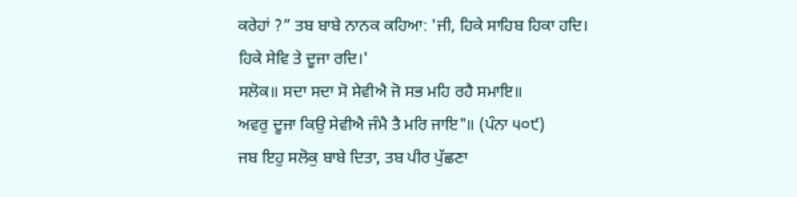ਕਰੇਹਾਂ ?” ਤਬ ਬਾਬੇ ਨਾਨਕ ਕਹਿਆ: 'ਜੀ, ਹਿਕੇ ਸਾਹਿਬ ਹਿਕਾ ਹਦਿ। ਹਿਕੇ ਸੇਵਿ ਤੇ ਦੂਜਾ ਰਦਿ।'
ਸਲੋਕ॥ ਸਦਾ ਸਦਾ ਸੋ ਸੇਵੀਐ ਜੋ ਸਭ ਮਹਿ ਰਹੈ ਸਮਾਇ॥
ਅਵਰੁ ਦੂਜਾ ਕਿਉ ਸੇਵੀਐ ਜੰਮੈ ਤੈ ਮਰਿ ਜਾਇ"॥ (ਪੰਨਾ ੫੦੯)
ਜਬ ਇਹੁ ਸਲੋਕੁ ਬਾਬੇ ਦਿਤਾ, ਤਬ ਪੀਰ ਪੁੱਛਣਾ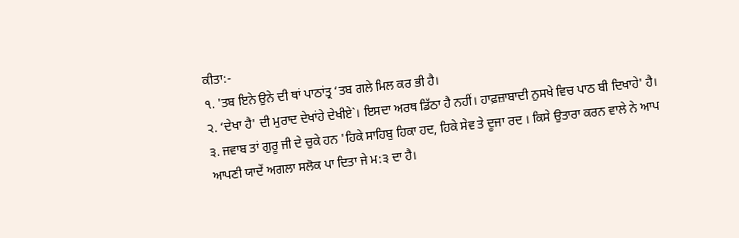ਕੀਤਾ:-
੧. 'ਤਬ ਇਨੇ ਉਨੇ ਦੀ ਥਾਂ ਪਾਠਾਂਤ੍ਰ ‘ਤਬ ਗਲੇ ਮਿਲ ਕਰ ਭੀ ਹੈ।
੨. ‘ਦੇਖਾ ਹੈ' ਦੀ ਮੁਰਾਦ ਦੇਖਾਂਹੇ ਦੇਖੀਏ`। ਇਸਦਾ ਅਰਥ ਡਿੱਠਾ ਹੈ ਨਹੀਂ। ਹਾਫ਼ਜ਼ਾਬਾਦੀ ਨੁਸਖੇ ਵਿਚ ਪਾਠ ਬੀ ਦਿਖਾਹੇ' ਹੈ।
੩. ਜਵਾਬ ਤਾਂ ਗੁਰੂ ਜੀ ਦੇ ਚੁਕੇ ਹਨ 'ਹਿਕੇ ਸਾਹਿਬੁ ਹਿਕਾ ਹਦ, ਹਿਕੇ ਸੇਵ ਤੇ ਦੂਜਾ ਰਦ । ਕਿਸੇ ਉਤਾਰਾ ਕਰਨ ਵਾਲੇ ਨੇ ਆਪ ਆਪਣੀ ਯਾਦੇਂ ਅਗਲਾ ਸਲੋਕ ਪਾ ਦਿਤਾ ਜੇ ਮ:੩ ਦਾ ਹੈ।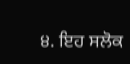੪. ਇਹ ਸਲੋਕ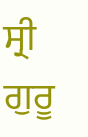ਸ੍ਰੀ ਗੁਰੂ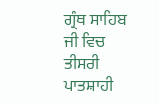ਗ੍ਰੰਥ ਸਾਹਿਬ ਜੀ ਵਿਚ ਤੀਸਰੀ ਪਾਤਸ਼ਾਹੀ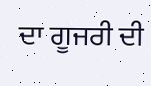ਦਾ ਗੂਜਰੀ ਦੀ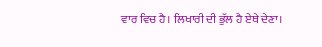ਵਾਰ ਵਿਚ ਹੈ। ਲਿਖਾਰੀ ਦੀ ਭੁੱਲ ਹੈ ਏਥੇ ਦੇਣਾ।